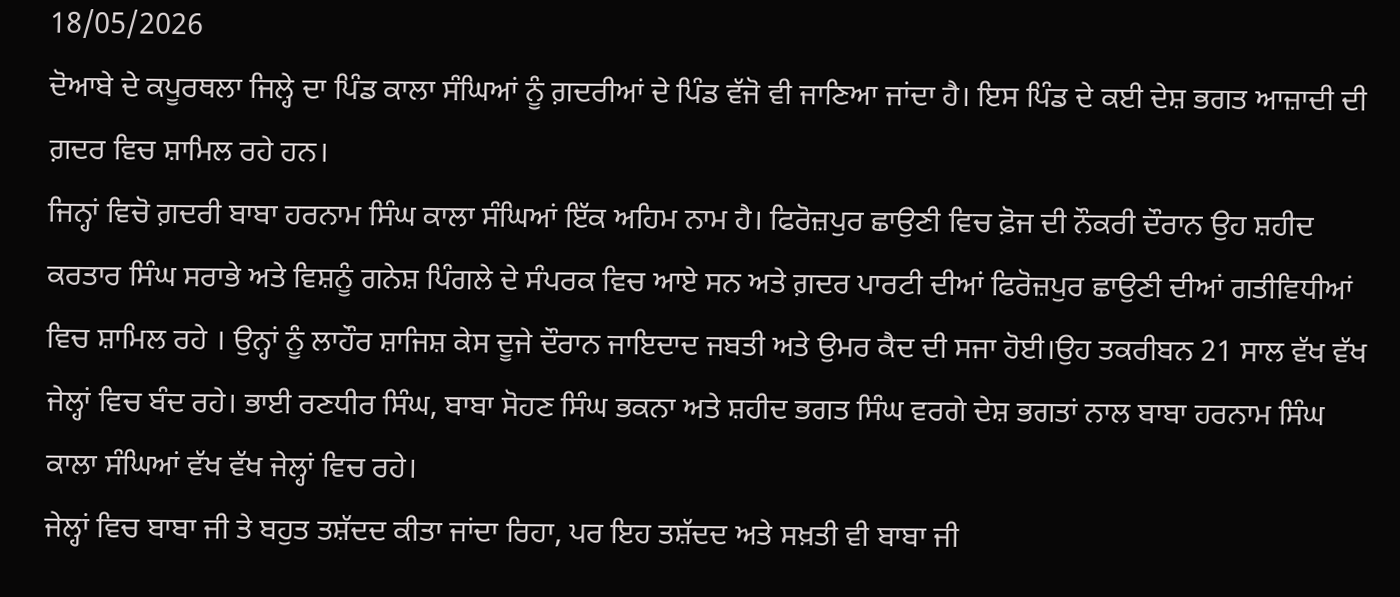18/05/2026
ਦੋਆਬੇ ਦੇ ਕਪੂਰਥਲਾ ਜਿਲ੍ਹੇ ਦਾ ਪਿੰਡ ਕਾਲਾ ਸੰਘਿਆਂ ਨੂੰ ਗ਼ਦਰੀਆਂ ਦੇ ਪਿੰਡ ਵੱਜੋ ਵੀ ਜਾਣਿਆ ਜਾਂਦਾ ਹੈ। ਇਸ ਪਿੰਡ ਦੇ ਕਈ ਦੇਸ਼ ਭਗਤ ਆਜ਼ਾਦੀ ਦੀ ਗ਼ਦਰ ਵਿਚ ਸ਼ਾਮਿਲ ਰਹੇ ਹਨ।
ਜਿਨ੍ਹਾਂ ਵਿਚੋ ਗ਼ਦਰੀ ਬਾਬਾ ਹਰਨਾਮ ਸਿੰਘ ਕਾਲਾ ਸੰਘਿਆਂ ਇੱਕ ਅਹਿਮ ਨਾਮ ਹੈ। ਫਿਰੋਜ਼ਪੁਰ ਛਾਉਣੀ ਵਿਚ ਫ਼ੋਜ ਦੀ ਨੌਕਰੀ ਦੌਰਾਨ ਉਹ ਸ਼ਹੀਦ ਕਰਤਾਰ ਸਿੰਘ ਸਰਾਭੇ ਅਤੇ ਵਿਸ਼ਨੂੰ ਗਨੇਸ਼ ਪਿੰਗਲੇ ਦੇ ਸੰਪਰਕ ਵਿਚ ਆਏ ਸਨ ਅਤੇ ਗ਼ਦਰ ਪਾਰਟੀ ਦੀਆਂ ਫਿਰੋਜ਼ਪੁਰ ਛਾਉਣੀ ਦੀਆਂ ਗਤੀਵਿਧੀਆਂ ਵਿਚ ਸ਼ਾਮਿਲ ਰਹੇ । ਉਨ੍ਹਾਂ ਨੂੰ ਲਾਹੌਰ ਸ਼ਾਜਿਸ਼ ਕੇਸ ਦੂਜੇ ਦੌਰਾਨ ਜਾਇਦਾਦ ਜਬਤੀ ਅਤੇ ਉਮਰ ਕੈਦ ਦੀ ਸਜਾ ਹੋਈ।ਉਹ ਤਕਰੀਬਨ 21 ਸਾਲ ਵੱਖ ਵੱਖ ਜੇਲ੍ਹਾਂ ਵਿਚ ਬੰਦ ਰਹੇ। ਭਾਈ ਰਣਧੀਰ ਸਿੰਘ, ਬਾਬਾ ਸੋਹਣ ਸਿੰਘ ਭਕਨਾ ਅਤੇ ਸ਼ਹੀਦ ਭਗਤ ਸਿੰਘ ਵਰਗੇ ਦੇਸ਼ ਭਗਤਾਂ ਨਾਲ ਬਾਬਾ ਹਰਨਾਮ ਸਿੰਘ ਕਾਲਾ ਸੰਘਿਆਂ ਵੱਖ ਵੱਖ ਜੇਲ੍ਹਾਂ ਵਿਚ ਰਹੇ।
ਜੇਲ੍ਹਾਂ ਵਿਚ ਬਾਬਾ ਜੀ ਤੇ ਬਹੁਤ ਤਸ਼ੱਦਦ ਕੀਤਾ ਜਾਂਦਾ ਰਿਹਾ, ਪਰ ਇਹ ਤਸ਼ੱਦਦ ਅਤੇ ਸਖ਼ਤੀ ਵੀ ਬਾਬਾ ਜੀ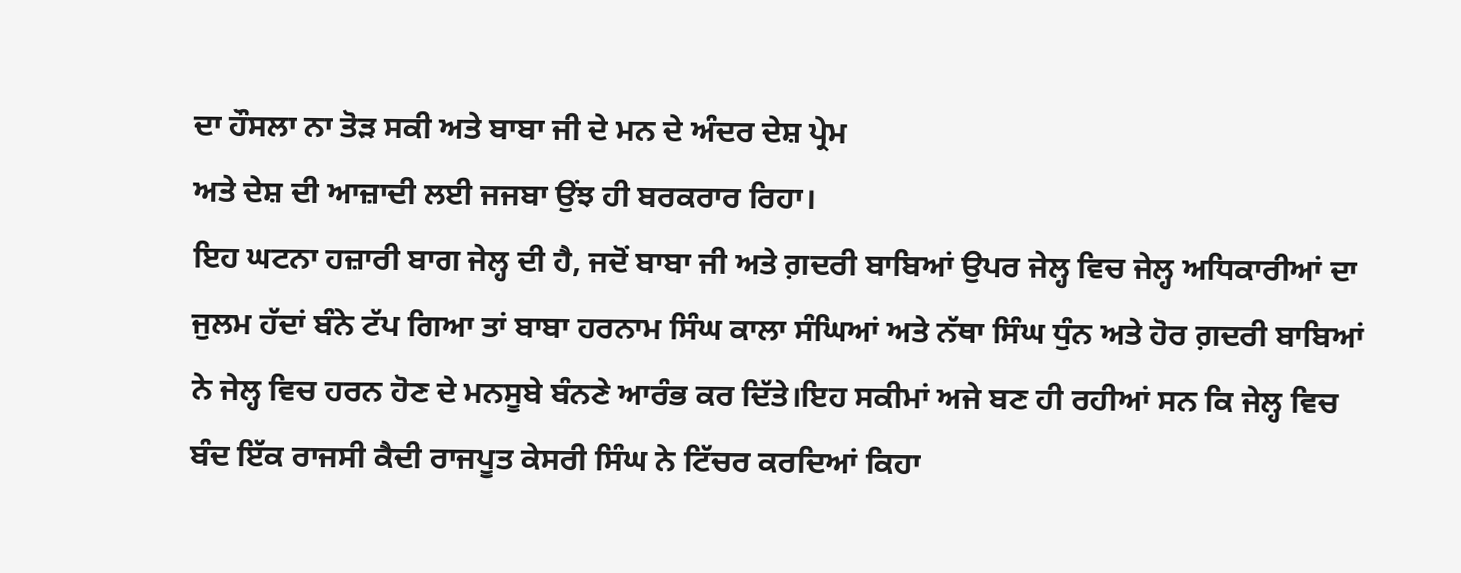ਦਾ ਹੌਸਲਾ ਨਾ ਤੋੜ ਸਕੀ ਅਤੇ ਬਾਬਾ ਜੀ ਦੇ ਮਨ ਦੇ ਅੰਦਰ ਦੇਸ਼ ਪ੍ਰੇਮ
ਅਤੇ ਦੇਸ਼ ਦੀ ਆਜ਼ਾਦੀ ਲਈ ਜਜਬਾ ਉਂਝ ਹੀ ਬਰਕਰਾਰ ਰਿਹਾ।
ਇਹ ਘਟਨਾ ਹਜ਼ਾਰੀ ਬਾਗ ਜੇਲ੍ਹ ਦੀ ਹੈ, ਜਦੋਂ ਬਾਬਾ ਜੀ ਅਤੇ ਗ਼ਦਰੀ ਬਾਬਿਆਂ ਉਪਰ ਜੇਲ੍ਹ ਵਿਚ ਜੇਲ੍ਹ ਅਧਿਕਾਰੀਆਂ ਦਾ ਜੁਲਮ ਹੱਦਾਂ ਬੰਨੇ ਟੱਪ ਗਿਆ ਤਾਂ ਬਾਬਾ ਹਰਨਾਮ ਸਿੰਘ ਕਾਲਾ ਸੰਘਿਆਂ ਅਤੇ ਨੱਥਾ ਸਿੰਘ ਧੁੰਨ ਅਤੇ ਹੋਰ ਗ਼ਦਰੀ ਬਾਬਿਆਂ ਨੇ ਜੇਲ੍ਹ ਵਿਚ ਹਰਨ ਹੋਣ ਦੇ ਮਨਸੂਬੇ ਬੰਨਣੇ ਆਰੰਭ ਕਰ ਦਿੱਤੇ।ਇਹ ਸਕੀਮਾਂ ਅਜੇ ਬਣ ਹੀ ਰਹੀਆਂ ਸਨ ਕਿ ਜੇਲ੍ਹ ਵਿਚ ਬੰਦ ਇੱਕ ਰਾਜਸੀ ਕੈਦੀ ਰਾਜਪੂਤ ਕੇਸਰੀ ਸਿੰਘ ਨੇ ਟਿੱਚਰ ਕਰਦਿਆਂ ਕਿਹਾ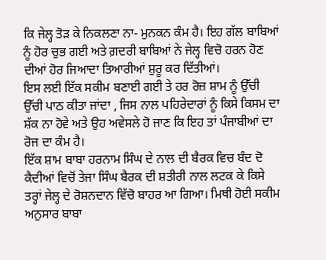ਕਿ ਜੇਲ੍ਹ ਤੋੜ ਕੇ ਨਿਕਲਣਾ ਨਾ- ਮੁਨਕਨ ਕੰਮ ਹੈ। ਇਹ ਗੱਲ ਬਾਬਿਆਂ ਨੂੰ ਹੋਰ ਚੁਭ ਗਈ ਅਤੇ ਗ਼ਦਰੀ ਬਾਬਿਆਂ ਨੇ ਜੇਲ੍ਹ ਵਿਚੋ ਹਰਨ ਹੋਣ ਦੀਆਂ ਹੋਰ ਜਿਆਦਾ ਤਿਆਰੀਆਂ ਸ਼ੁਰੂ ਕਰ ਦਿੱਤੀਆਂ।
ਇਸ ਲਈ ਇੱਕ ਸਕੀਮ ਬਣਾਈ ਗਈ ਤੇ ਹਰ ਰੋਜ਼ ਸ਼ਾਮ ਨੂੰ ਉੱਚੀ ਉੱਚੀ ਪਾਠ ਕੀਤਾ ਜਾਂਦਾ , ਜਿਸ ਨਾਲ ਪਹਿਰੇਦਾਰਾਂ ਨੂੰ ਕਿਸੇ ਕਿਸਮ ਦਾ ਸ਼ੱਕ ਨਾ ਹੋਵੇ ਅਤੇ ਉਹ ਅਵੇਸਲੇ ਹੋ ਜਾਣ ਕਿ ਇਹ ਤਾਂ ਪੰਜਾਬੀਆਂ ਦਾ ਰੋਜ ਦਾ ਕੰਮ ਹੈ।
ਇੱਕ ਸ਼ਾਮ ਬਾਬਾ ਹਰਨਾਮ ਸਿੰਘ ਦੇ ਨਾਲ ਦੀ ਬੈਰਕ ਵਿਚ ਬੰਦ ਦੋ ਕੈਦੀਆਂ ਵਿਚੋਂ ਤੇਜਾ ਸਿੰਘ ਬੈਰਕ ਦੀ ਸ਼ਤੀਰੀ ਨਾਲ ਲਟਕ ਕੇ ਕਿਸੇ ਤਰ੍ਹਾਂ ਜੇਲ੍ਹ ਦੇ ਰੋਸ਼ਨਦਾਨ ਵਿੱਚੋ ਬਾਹਰ ਆ ਗਿਆ। ਮਿਥੀ ਹੋਈ ਸਕੀਮ ਅਨੁਸਾਰ ਬਾਬਾ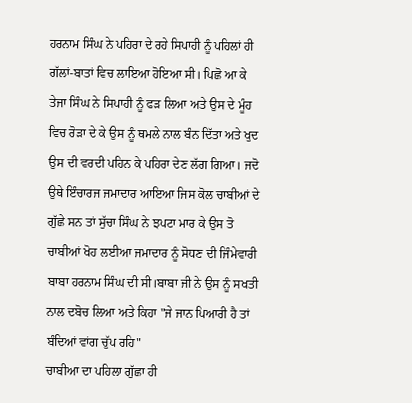ਹਰਨਾਮ ਸਿੰਘ ਨੇ ਪਹਿਰਾ ਦੇ ਰਹੇ ਸਿਪਾਹੀ ਨੂੰ ਪਹਿਲਾਂ ਹੀ ਗੱਲਾਂ-ਬਾਤਾਂ ਵਿਚ ਲਾਇਆ ਹੋਇਆ ਸੀ। ਪਿਛੋ ਆ ਕੇ ਤੇਜਾ ਸਿੰਘ ਨੇ ਸਿਪਾਹੀ ਨੂੰ ਫੜ ਲਿਆ ਅਤੇ ਉਸ ਦੇ ਮੂੰਹ ਵਿਚ ਰੋੜਾ ਦੇ ਕੇ ਉਸ ਨੂੰ ਥਮਲੇ ਨਾਲ ਬੰਨ ਦਿੱਤਾ ਅਤੇ ਖੁਦ ਉਸ ਦੀ ਵਰਦੀ ਪਹਿਨ ਕੇ ਪਹਿਰਾ ਦੇਣ ਲੱਗ ਗਿਆ। ਜਦੋ ਉਥੇ ਇੰਚਾਰਜ ਜਮਾਦਾਰ ਆਇਆ ਜਿਸ ਕੋਲ ਚਾਬੀਆਂ ਦੇ ਗੁੱਛੇ ਸਨ ਤਾਂ ਸੁੱਚਾ ਸਿੰਘ ਨੇ ਝਪਟਾ ਮਾਰ ਕੇ ਉਸ ਤੋ ਚਾਬੀਆਂ ਖੋਹ ਲਈਆ ਜਮਾਦਾਰ ਨੂੰ ਸੋਧਣ ਦੀ ਜਿੰਮੇਵਾਰੀ ਬਾਬਾ ਹਰਨਾਮ ਸਿੰਘ ਦੀ ਸੀ।ਬਾਬਾ ਜੀ ਨੇ ਉਸ ਨੂੰ ਸਖਤੀ ਨਾਲ ਦਬੋਚ ਲਿਆ ਅਤੇ ਕਿਹਾ "ਜੇ ਜਾਨ ਪਿਆਰੀ ਹੈ ਤਾਂ ਬੰਦਿਆਂ ਵਾਂਗ ਚੁੱਪ ਰਹਿ"
ਚਾਬੀਆ ਦਾ ਪਹਿਲਾ ਗੁੱਛਾ ਹੀ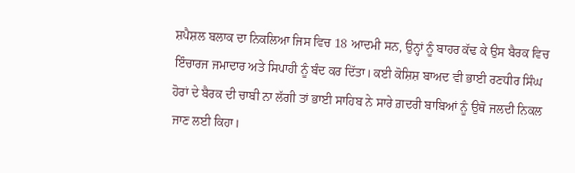ਸ਼ਪੈਸ਼ਲ ਬਲਾਕ ਦਾ ਨਿਕਲਿਆ ਜਿਸ ਵਿਚ 18 ਆਦਮੀ ਸਨ, ਉਨ੍ਹਾਂ ਨੂੰ ਬਾਹਰ ਕੱਢ ਕੇ ਉਸ ਬੈਰਕ ਵਿਚ ਇੰਚਾਰਜ ਜਮਾਦਾਰ ਅਤੇ ਸਿਪਾਹੀ ਨੂੰ ਬੰਦ ਕਰ ਦਿੱਤਾ। ਕਈ ਕੋਸ਼ਿਸ਼ ਬਾਅਦ ਵੀ ਭਾਈ ਰਣਧੀਰ ਸਿੰਘ ਹੋਰਾਂ ਦੇ ਬੈਰਕ ਦੀ ਚਾਬੀ ਨਾ ਲੱਗੀ ਤਾਂ ਭਾਈ ਸਾਹਿਬ ਨੇ ਸਾਰੇ ਗ਼ਦਰੀ ਬਾਬਿਆਂ ਨੂੰ ਉਥੋ ਜਲਦੀ ਨਿਕਲ ਜਾਣ ਲਈ ਕਿਹਾ।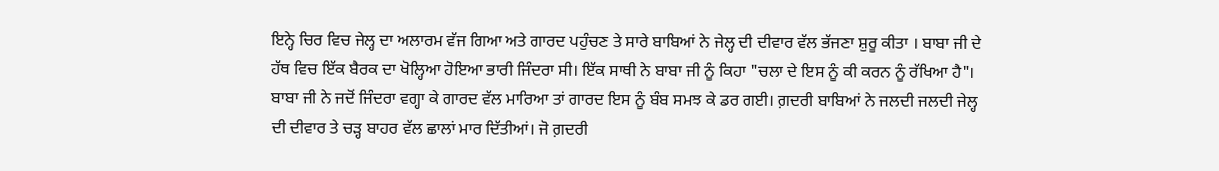ਇਨ੍ਹੇ ਚਿਰ ਵਿਚ ਜੇਲ੍ਹ ਦਾ ਅਲਾਰਮ ਵੱਜ ਗਿਆ ਅਤੇ ਗਾਰਦ ਪਹੁੰਚਣ ਤੇ ਸਾਰੇ ਬਾਬਿਆਂ ਨੇ ਜੇਲ੍ਹ ਦੀ ਦੀਵਾਰ ਵੱਲ ਭੱਜਣਾ ਸ਼ੁਰੂ ਕੀਤਾ । ਬਾਬਾ ਜੀ ਦੇ ਹੱਥ ਵਿਚ ਇੱਕ ਬੈਰਕ ਦਾ ਖੋਲ੍ਹਿਆ ਹੋਇਆ ਭਾਰੀ ਜਿੰਦਰਾ ਸੀ। ਇੱਕ ਸਾਥੀ ਨੇ ਬਾਬਾ ਜੀ ਨੂੰ ਕਿਹਾ "ਚਲਾ ਦੇ ਇਸ ਨੂੰ ਕੀ ਕਰਨ ਨੂੰ ਰੱਖਿਆ ਹੈ"। ਬਾਬਾ ਜੀ ਨੇ ਜਦੋਂ ਜਿੰਦਰਾ ਵਗ੍ਹਾ ਕੇ ਗਾਰਦ ਵੱਲ ਮਾਰਿਆ ਤਾਂ ਗਾਰਦ ਇਸ ਨੂੰ ਬੰਬ ਸਮਝ ਕੇ ਡਰ ਗਈ। ਗ਼ਦਰੀ ਬਾਬਿਆਂ ਨੇ ਜਲਦੀ ਜਲਦੀ ਜੇਲ੍ਹ ਦੀ ਦੀਵਾਰ ਤੇ ਚੜ੍ਹ ਬਾਹਰ ਵੱਲ ਛਾਲਾਂ ਮਾਰ ਦਿੱਤੀਆਂ। ਜੋ ਗ਼ਦਰੀ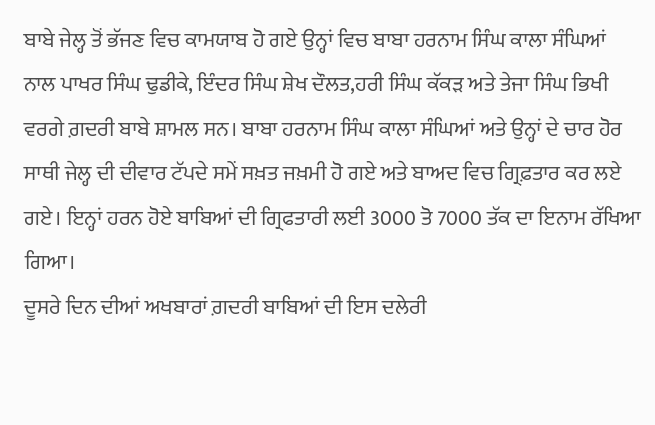ਬਾਬੇ ਜੇਲ੍ਹ ਤੋਂ ਭੱਜਣ ਵਿਚ ਕਾਮਯਾਬ ਹੋ ਗਏ ਉਨ੍ਹਾਂ ਵਿਚ ਬਾਬਾ ਹਰਨਾਮ ਸਿੰਘ ਕਾਲਾ ਸੰਘਿਆਂ ਨਾਲ ਪਾਖਰ ਸਿੰਘ ਢੁਡੀਕੇ, ਇੰਦਰ ਸਿੰਘ ਸ਼ੇਖ ਦੌਲਤ,ਹਰੀ ਸਿੰਘ ਕੱਕੜ ਅਤੇ ਤੇਜਾ ਸਿੰਘ ਭਿਖੀ ਵਰਗੇ ਗ਼ਦਰੀ ਬਾਬੇ ਸ਼ਾਮਲ ਸਨ। ਬਾਬਾ ਹਰਨਾਮ ਸਿੰਘ ਕਾਲਾ ਸੰਘਿਆਂ ਅਤੇ ਉਨ੍ਹਾਂ ਦੇ ਚਾਰ ਹੋਰ ਸਾਥੀ ਜੇਲ੍ਹ ਦੀ ਦੀਵਾਰ ਟੱਪਦੇ ਸਮੇਂ ਸਖ਼ਤ ਜਖ਼ਮੀ ਹੋ ਗਏ ਅਤੇ ਬਾਅਦ ਵਿਚ ਗ੍ਰਿਫ਼ਤਾਰ ਕਰ ਲਏ ਗਏ। ਇਨ੍ਹਾਂ ਹਰਨ ਹੋਏ ਬਾਬਿਆਂ ਦੀ ਗ੍ਰਿਫਤਾਰੀ ਲਈ 3000 ਤੋ 7000 ਤੱਕ ਦਾ ਇਨਾਮ ਰੱਖਿਆ ਗਿਆ।
ਦੂਸਰੇ ਦਿਨ ਦੀਆਂ ਅਖਬਾਰਾਂ ਗ਼ਦਰੀ ਬਾਬਿਆਂ ਦੀ ਇਸ ਦਲੇਰੀ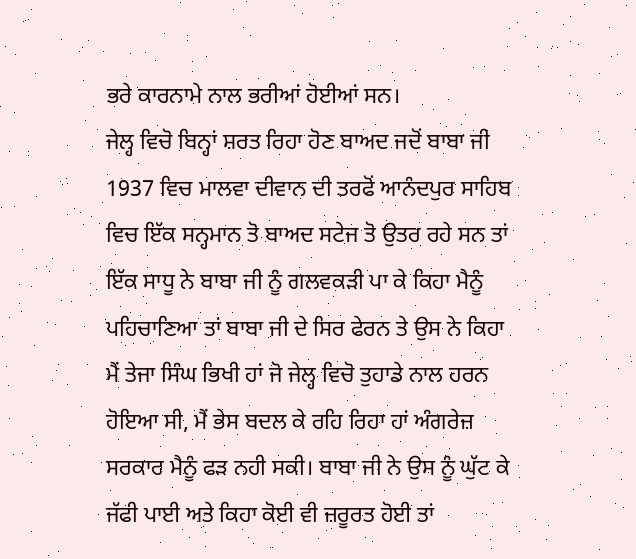ਭਰੇ ਕਾਰਨਾਮੇ ਨਾਲ ਭਰੀਆਂ ਹੋਈਆਂ ਸਨ।
ਜੇਲ੍ਹ ਵਿਚੋ ਬਿਨ੍ਹਾਂ ਸ਼ਰਤ ਰਿਹਾ ਹੋਣ ਬਾਅਦ ਜਦੋਂ ਬਾਬਾ ਜੀ 1937 ਵਿਚ ਮਾਲਵਾ ਦੀਵਾਨ ਦੀ ਤਰਫੋਂ ਆਨੰਦਪੁਰ ਸਾਹਿਬ ਵਿਚ ਇੱਕ ਸਨ੍ਹਮਾਨ ਤੋ ਬਾਅਦ ਸਟੇਜ ਤੋ ਉਤਰ ਰਹੇ ਸਨ ਤਾਂ ਇੱਕ ਸਾਧੂ ਨੇ ਬਾਬਾ ਜੀ ਨੂੰ ਗਲਵਕੜੀ ਪਾ ਕੇ ਕਿਹਾ ਮੈਨੂੰ ਪਹਿਚਾਣਿਆ ਤਾਂ ਬਾਬਾ ਜੀ ਦੇ ਸਿਰ ਫੇਰਨ ਤੇ ਉਸ ਨੇ ਕਿਹਾ ਮੈਂ ਤੇਜਾ ਸਿੰਘ ਭਿਖੀ ਹਾਂ ਜੋ ਜੇਲ੍ਹ ਵਿਚੋ ਤੁਹਾਡੇ ਨਾਲ ਹਰਨ ਹੋਇਆ ਸੀ, ਮੈਂ ਭੇਸ ਬਦਲ ਕੇ ਰਹਿ ਰਿਹਾ ਹਾਂ ਅੰਗਰੇਜ਼ ਸਰਕਾਰ ਮੈਨੂੰ ਫੜ ਨਹੀ ਸਕੀ। ਬਾਬਾ ਜੀ ਨੇ ਉਸ ਨੂੰ ਘੁੱਟ ਕੇ ਜੱਫੀ ਪਾਈ ਅਤੇ ਕਿਹਾ ਕੋਈ ਵੀ ਜ਼ਰੂਰਤ ਹੋਈ ਤਾਂ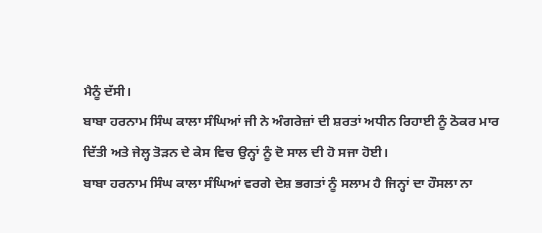ਮੈਨੂੰ ਦੱਸੀ।
ਬਾਬਾ ਹਰਨਾਮ ਸਿੰਘ ਕਾਲਾ ਸੰਘਿਆਂ ਜੀ ਨੇ ਅੰਗਰੇਜ਼ਾਂ ਦੀ ਸ਼ਰਤਾਂ ਅਧੀਨ ਰਿਹਾਈ ਨੂੰ ਠੋਕਰ ਮਾਰ ਦਿੱਤੀ ਅਤੇ ਜੇਲ੍ਹ ਤੋੜਨ ਦੇ ਕੇਸ ਵਿਚ ਉਨ੍ਹਾਂ ਨੂੰ ਦੋ ਸਾਲ ਦੀ ਹੋ ਸਜਾ ਹੋਈ।
ਬਾਬਾ ਹਰਨਾਮ ਸਿੰਘ ਕਾਲਾ ਸੰਘਿਆਂ ਵਰਗੇ ਦੇਸ਼ ਭਗਤਾਂ ਨੂੰ ਸਲਾਮ ਹੈ ਜਿਨ੍ਹਾਂ ਦਾ ਹੌਸਲਾ ਨਾ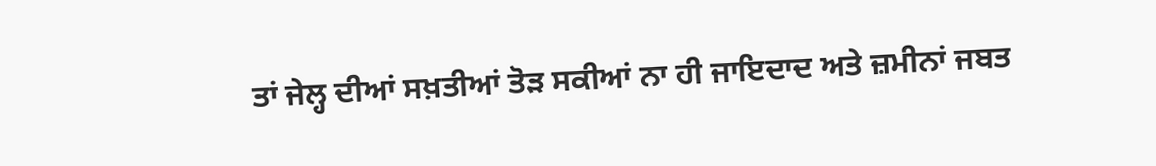ਤਾਂ ਜੇਲ੍ਹ ਦੀਆਂ ਸਖ਼ਤੀਆਂ ਤੋੜ ਸਕੀਆਂ ਨਾ ਹੀ ਜਾਇਦਾਦ ਅਤੇ ਜ਼ਮੀਨਾਂ ਜਬਤ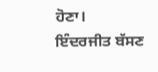ਹੋਣਾ।
ਇੰਦਰਜੀਤ ਬੱਸਣ